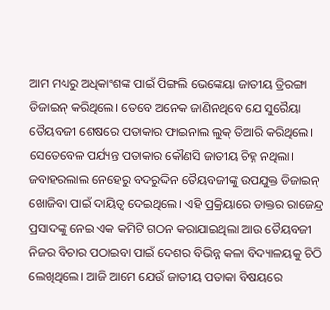ଆମ ମଧ୍ୟରୁ ଅଧିକାଂଶଙ୍କ ପାଇଁ ପିଙ୍ଗଲି ଭେଙ୍କେୟା ଜାତୀୟ ତ୍ରିରଙ୍ଗା ଡିଜାଇନ୍ କରିଥିଲେ। ତେବେ ଅନେକ ଜାଣିନଥିବେ ଯେ ସୁରୈୟା ତୈୟବଜୀ ଶେଷରେ ପତାକାର ଫାଇନାଲ ଲୁକ୍ ତିଆରି କରିଥିଲେ। ସେତେବେଳ ପର୍ଯ୍ୟନ୍ତ ପତାକାର କୌଣସି ଜାତୀୟ ଚିହ୍ନ ନଥିଲା। ଜବାହରଲାଲ ନେହେରୁ ବଦରୁଦ୍ଦିନ ତୈୟବଜୀଙ୍କୁ ଉପଯୁକ୍ତ ଡିଜାଇନ୍ ଖୋଜିବା ପାଇଁ ଦାୟିତ୍ୱ ଦେଇଥିଲେ। ଏହି ପ୍ରକ୍ରିୟାରେ ଡାକ୍ତର ରାଜେନ୍ଦ୍ର ପ୍ରସାଦଙ୍କୁ ନେଇ ଏକ କମିଟି ଗଠନ କରାଯାଇଥିଲା ଆଉ ତୈୟବଜୀ ନିଜର ବିଚାର ପଠାଇବା ପାଇଁ ଦେଶର ବିଭିନ୍ନ କଳା ବିଦ୍ୟାଳୟକୁ ଚିଠି ଲେଖିଥିଲେ। ଆଜି ଆମେ ଯେଉଁ ଜାତୀୟ ପତାକା ବିଷୟରେ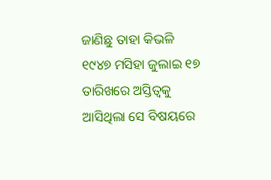ଜାଣିଛୁ ତାହା କିଭଳି ୧୯୪୭ ମସିହା ଜୁଲାଇ ୧୭ ତାରିଖରେ ଅସ୍ତିତ୍ୱକୁ ଆସିଥିଲା ସେ ବିଷୟରେ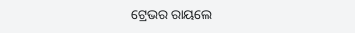ଟ୍ରେଭର ରାୟଲେ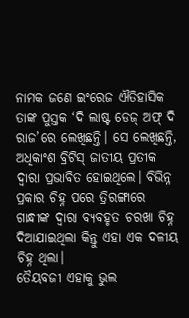ନାମକ ଜଣେ ଇଂରେଜ ଐତିହାସିକ ତାଙ୍କ ପୁସ୍ତକ ‘ଦି ଲାଷ୍ଟ ଡେଜ୍ ଅଫ୍ ଦି ରାଜ’ରେ ଲେଖିଛନ୍ତି। ସେ ଲେଖିଛନ୍ତି, ଅଧିକାଂଶ ବ୍ରିଟିସ୍ ଜାତୀୟ ପ୍ରତୀକ ଦ୍ବାରା ପ୍ରଭାବିତ ହୋଇଥିଲେ। ବିଭିନ୍ନ ପ୍ରକାର ଚିହ୍ନ ପରେ ତ୍ରିରଙ୍ଗାରେ ଗାନ୍ଧୀଙ୍କ ଦ୍ୱାରା ବ୍ୟବହୃତ ଚରଖା ଚିହ୍ନ ଦିଆଯାଇଥିଲା କିନ୍ତୁ ଏହା ଏକ ଦଳୀୟ ଚିହ୍ନ ଥିଲା।
ତୈୟବଜୀ ଏହାକୁ ଭୁଲ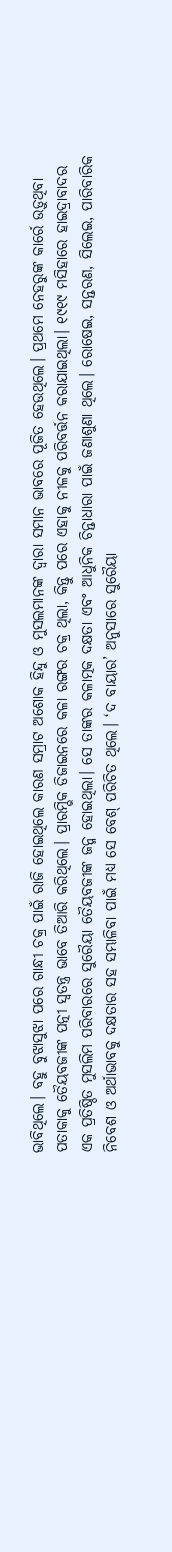ଭାବିଥିଲେ। ବହୁ ବୁଝାସୁଝା ପରେ ଗାନ୍ଧୀ ଚକ୍ର ପାଇଁ ରାଜି ହୋଇଥିଲେ କାରଣ ସମ୍ରାଟ ଅଶୋକ ହିନ୍ଦୁ ଓ ମୁସଲମାନଙ୍କ ଦ୍ୱାରା ସମାନ ଭାବରେ ପୂଜିତ ହେଉଥିଲେ। ପ୍ରଥମେ ନେହରୁଙ୍କ କାର୍ରେ ଉଡ଼ୁଥିବା ପତାକାକୁ ତୈୟବଜୀଙ୍କ ପତ୍ନୀ ସ୍ୱତନ୍ତ୍ର ଭାବେ ତିଆରି କରିଥିଲେ। ପ୍ରାରମ୍ଭିକ ଡିଜାଇନରେ କଳା ରଙ୍ଗର ଚକ୍ର ଥିଲା, କିନ୍ତୁ ପରେ ଏହାକୁ ନୀଳକୁ ପରିବର୍ତ୍ତନ କରାଯାଇଥିଲା। ୧୯୧୯ ମସିହାରେ ହାଇଦ୍ରାବାଦର ଏକ ପ୍ରତିଷ୍ଠିତ ମୁସଲିମ ପରିବାରରେ ସୁରୈୟା ତୈୟବଜୀଙ୍କ ଜନ୍ମ ହୋଇଥିଲା। ସେ ତାଙ୍କର କଳାତ୍ମକ ଦକ୍ଷତା ଏବଂ ଆଧୁନିକ ଚିନ୍ତାଧାରା ପାଇଁ ଜଣାଶୁଣା ଥିଲେ। ରୋଷେଇ, ସନ୍ତରଣ, ସିଲେଇ, ପାରିବାରିକ ନିବେଶ ଓ ଅର୍ଥାଭାବକୁ ଦକ୍ଷତାର ସହ ସମ୍ଭାଳିବା ପାଇଁ ମଧ୍ୟ ସେ ବେଶ୍ ପରିଚିତ ଥିଲେ। ‘ଦ ବାୟାର’ ଅନୁସାରେ ସୁରୈୟା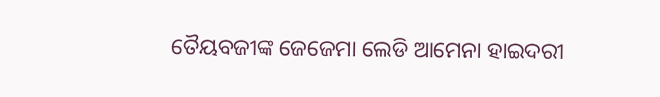ତୈୟବଜୀଙ୍କ ଜେଜେମା ଲେଡି ଆମେନା ହାଇଦରୀ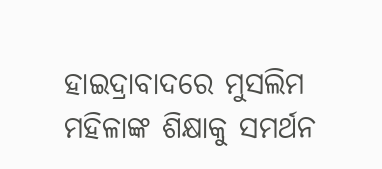ହାଇଦ୍ରାବାଦରେ ମୁସଲିମ ମହିଳାଙ୍କ ଶିକ୍ଷାକୁ ସମର୍ଥନ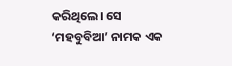କରିଥିଲେ। ସେ ‘ମହବୁବିଆ’ ନାମକ ଏକ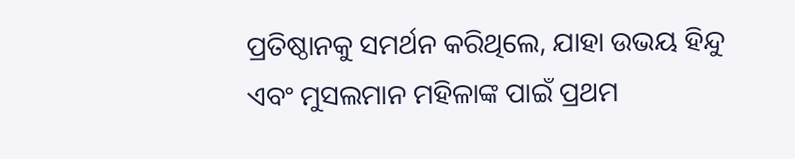ପ୍ରତିଷ୍ଠାନକୁ ସମର୍ଥନ କରିଥିଲେ, ଯାହା ଉଭୟ ହିନ୍ଦୁ ଏବଂ ମୁସଲମାନ ମହିଳାଙ୍କ ପାଇଁ ପ୍ରଥମ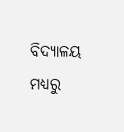ବିଦ୍ୟାଳୟ ମଧ୍ୟରୁ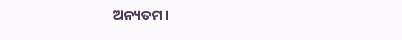ଅନ୍ୟତମ।